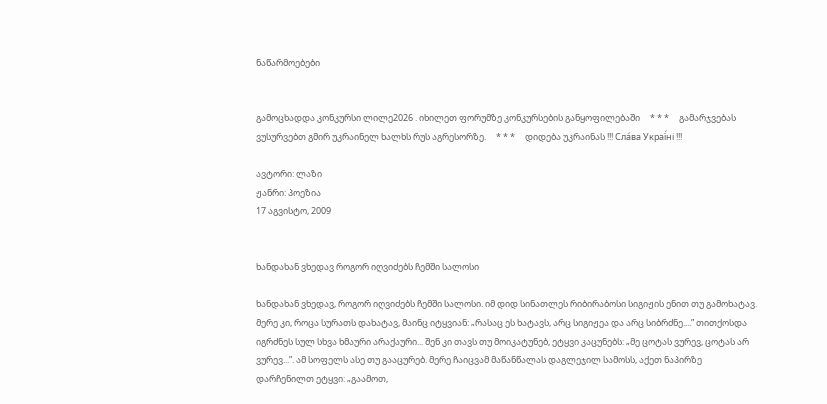ნაწარმოებები


გამოცხადდა კონკურსი ლილე2026 . იხილეთ ფორუმზე კონკურსების განყოფილებაში     * * *     გამარჯვებას ვუსურვებთ გმირ უკრაინელ ხალხს რუს აგრესორზე.     * * *     დიდება უკრაინას !!! Сла́ва Украї́ні !!!

ავტორი: ლაზი
ჟანრი: პოეზია
17 აგვისტო, 2009


ხანდახან ვხედავ როგორ იღვიძებს ჩემში სალოსი

ხანდახან ვხედავ, როგორ იღვიძებს ჩემში სალოსი. იმ დიდ სინათლეს რიბირაბოსი სიგიჟის ენით თუ გამოხატავ. მერე კი, როცა სურათს დახატავ, მაინც იტყვიან: „რასაც ეს ხატავს, არც სიგიჟეა და არც სიბრძნე....” თითქოსდა იგრძნეს სულ სხვა ხმაური არაქაური... შენ კი თავს თუ მოიკატუნებ, ეტყვი კაცუნებს: „მე ცოტას ვურევ, ცოტას არ ვურევ...”. ამ სოფელს ასე თუ გააცურებ. მერე ჩაიცვამ მაწანწალას დაგლეჯილ სამოსს, აქეთ ნაპირზე დარჩენილთ ეტყვი: „გაამოთ,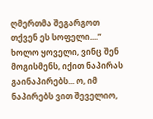ღმერთმა შეგარგოთ თქვენ ეს სოფელი....” ხოლო ყოველი, ვინც შენ მოგისმენს, იქით ნაპირას გაინაპირებს... ო, იმ ნაპირებს ვით შეველიო,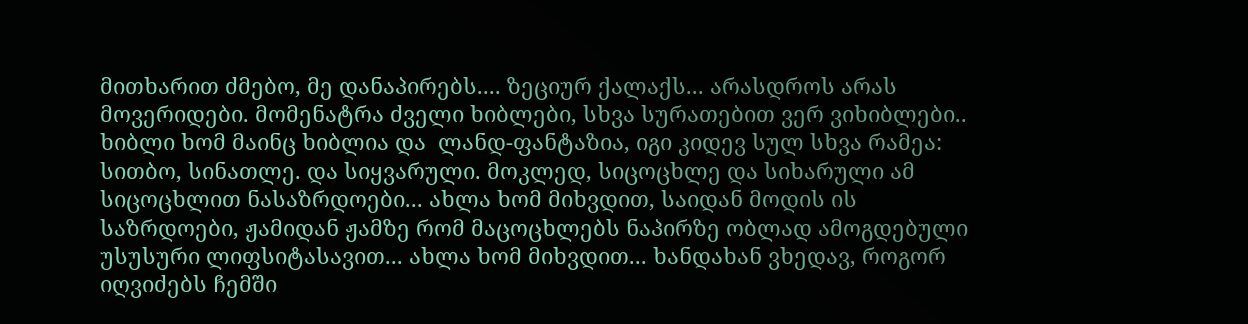მითხარით ძმებო, მე დანაპირებს.... ზეციურ ქალაქს... არასდროს არას მოვერიდები. მომენატრა ძველი ხიბლები, სხვა სურათებით ვერ ვიხიბლები.. ხიბლი ხომ მაინც ხიბლია და  ლანდ-ფანტაზია, იგი კიდევ სულ სხვა რამეა: სითბო, სინათლე. და სიყვარული. მოკლედ, სიცოცხლე და სიხარული ამ სიცოცხლით ნასაზრდოები... ახლა ხომ მიხვდით, საიდან მოდის ის საზრდოები, ჟამიდან ჟამზე რომ მაცოცხლებს ნაპირზე ობლად ამოგდებული უსუსური ლიფსიტასავით... ახლა ხომ მიხვდით... ხანდახან ვხედავ, როგორ იღვიძებს ჩემში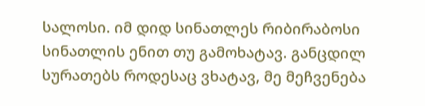სალოსი. იმ დიდ სინათლეს რიბირაბოსი სინათლის ენით თუ გამოხატავ. განცდილ სურათებს როდესაც ვხატავ, მე მეჩვენება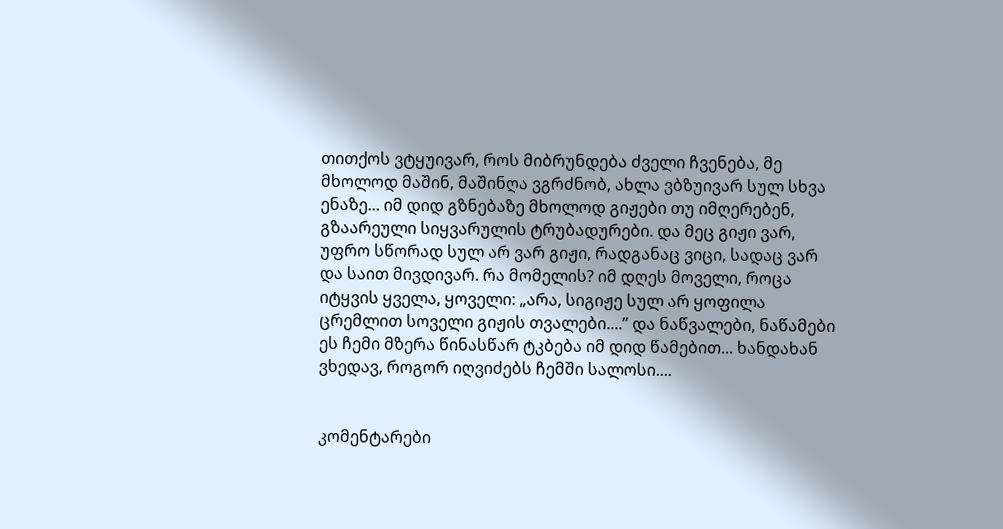თითქოს ვტყუივარ, როს მიბრუნდება ძველი ჩვენება, მე მხოლოდ მაშინ, მაშინღა ვგრძნობ, ახლა ვბზუივარ სულ სხვა ენაზე... იმ დიდ გზნებაზე მხოლოდ გიჟები თუ იმღერებენ, გზაარეული სიყვარულის ტრუბადურები. და მეც გიჟი ვარ, უფრო სწორად სულ არ ვარ გიჟი, რადგანაც ვიცი, სადაც ვარ და საით მივდივარ. რა მომელის? იმ დღეს მოველი, როცა იტყვის ყველა, ყოველი: „არა, სიგიჟე სულ არ ყოფილა ცრემლით სოველი გიჟის თვალები....” და ნაწვალები, ნაწამები ეს ჩემი მზერა წინასწარ ტკბება იმ დიდ წამებით... ხანდახან ვხედავ, როგორ იღვიძებს ჩემში სალოსი....


კომენტარები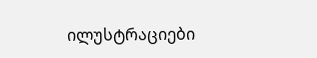ილუსტრაციები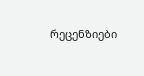რეცენზიები